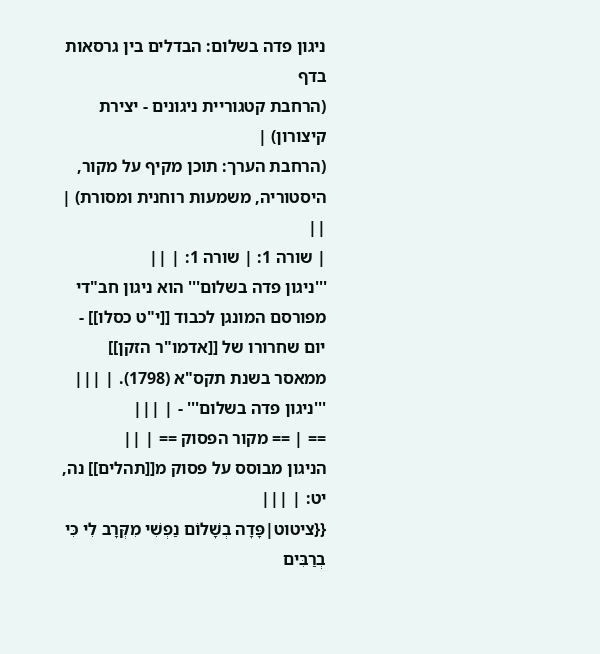ניגון פדה בשלום: הבדלים בין גרסאות בדף
(הרחבת קטגוריית ניגונים - יצירת קיצורון) |
(הרחבת הערך: תוכן מקיף על מקור, היסטוריה, משמעות רוחנית ומסורת) |
||
| שורה 1: | שורה 1: | ||
'''ניגון פדה בשלום''' הוא ניגון חב"די מפורסם המונגן לכבוד [[י"ט כסלו]] - יום שחרורו של [[אדמו"ר הזקן]] ממאסר בשנת תקס"א (1798). | |||
'''ניגון פדה בשלום''' - | |||
== | == מקור הפסוק == | ||
הניגון מבוסס על פסוק מ[[תהלים]] נה, יט: | |||
{{ציטוט|פָּדָה בְשָׁלוֹם נַפְשִׁי מִקְּרָב לִי כִּי בְרַבִּים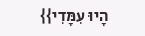הָיוּ עִמָּדִי}}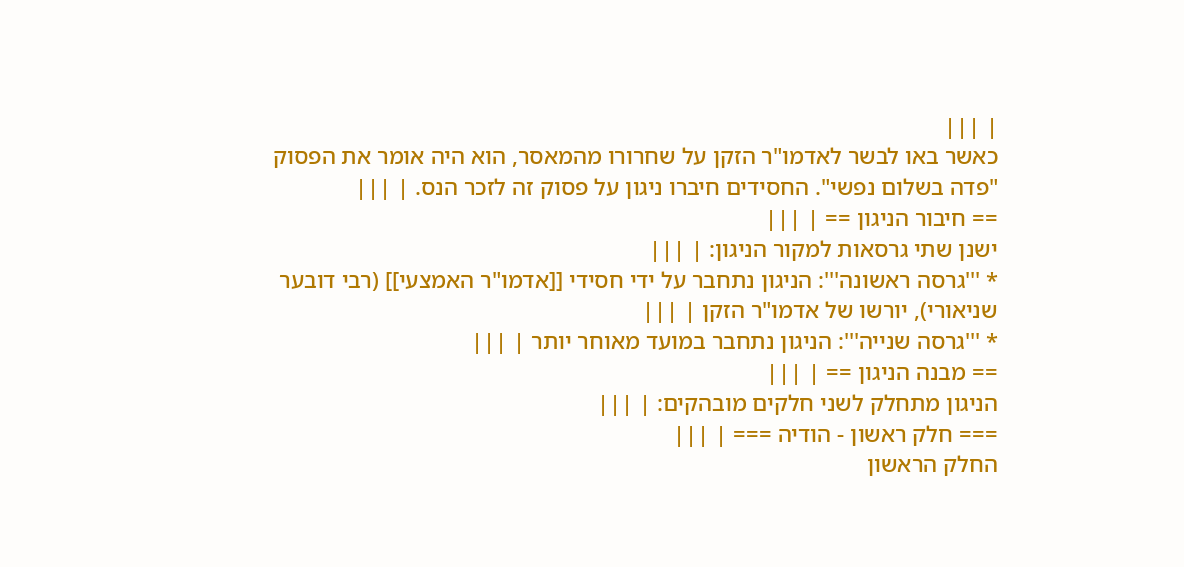| |||
כאשר באו לבשר לאדמו"ר הזקן על שחרורו מהמאסר, הוא היה אומר את הפסוק "פדה בשלום נפשי". החסידים חיברו ניגון על פסוק זה לזכר הנס. | |||
== חיבור הניגון == | |||
ישנן שתי גרסאות למקור הניגון: | |||
* '''גרסה ראשונה''': הניגון נתחבר על ידי חסידי [[אדמו"ר האמצעי]] (רבי דובער שניאורי), יורשו של אדמו"ר הזקן | |||
* '''גרסה שנייה''': הניגון נתחבר במועד מאוחר יותר | |||
== מבנה הניגון == | |||
הניגון מתחלק לשני חלקים מובהקים: | |||
=== חלק ראשון - הודיה === | |||
החלק הראשון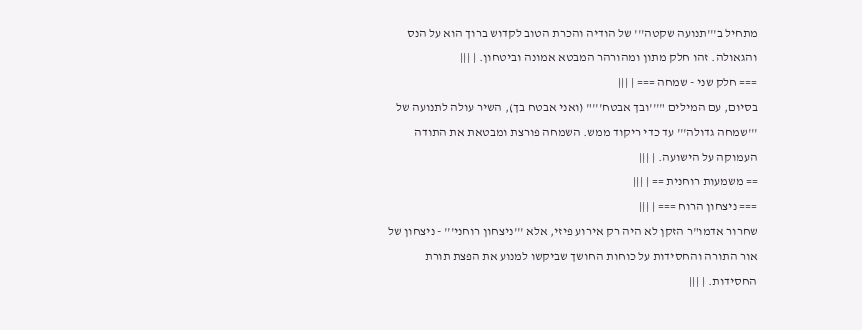מתחיל ב'''תנועה שקטה''' של הודיה והכרת הטוב לקדוש ברוך הוא על הנס והגאולה. זהו חלק מתון ומהורהר המבטא אמונה וביטחון. | |||
=== חלק שני - שמחה === | |||
בסיום, עם המילים "'''ובך אבטח'''" (ואני אבטח בך), השיר עולה לתנועה של '''שמחה גדולה''' עד כדי ריקוד ממש. השמחה פורצת ומבטאת את התודה העמוקה על הישועה. | |||
== משמעות רוחנית == | |||
=== ניצחון הרוח === | |||
שחרור אדמו"ר הזקן לא היה רק אירוע פיזי, אלא '''ניצחון רוחני''' - ניצחון של אור התורה והחסידות על כוחות החושך שביקשו למנוע את הפצת תורת החסידות. | |||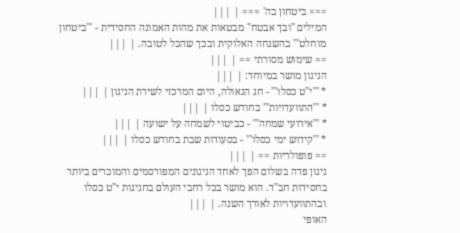=== ביטחון בה' === | |||
המילים "ובך אבטח" מבטאות את מהות האמונה החסידית - '''ביטחון מוחלט''' בהשגחה האלוקית ובכך שהכל לטובה. | |||
== שימוש מסורתי == | |||
הניגון מושר במיוחד: | |||
* '''י"ט כסלו''' - חג הגאולה, היום המרכזי לשירת הניגון | |||
* '''התוועדויות''' בחודש כסלו | |||
* '''אירועי שמחה''' - כביטוי לשמחה על ישועה | |||
* '''קידוש ימי כסלו''' - בסעודות שבת בחודש כסלו | |||
== פופולריות == | |||
ניגון פדה בשלום הפך לאחד הניגונים המפורסמים והמוכרים ביותר בחסידות חב"ד. הוא מושר בכל רחבי העולם בחגיגות י"ט כסלו ובהתוועדויות לאורך השנה. | |||
האופי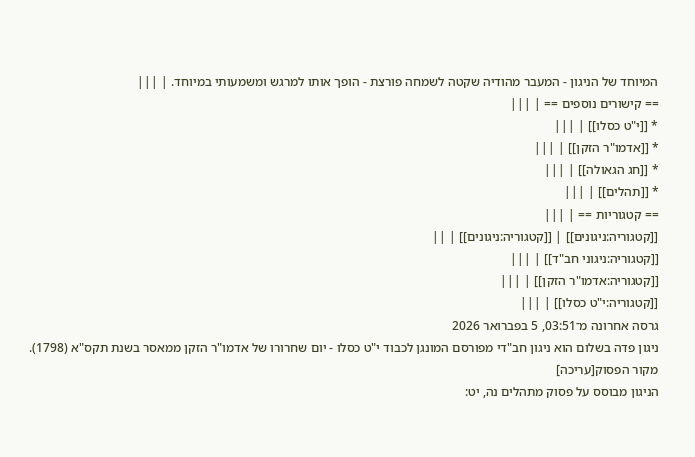המיוחד של הניגון - המעבר מהודיה שקטה לשמחה פורצת - הופך אותו למרגש ומשמעותי במיוחד. | |||
== קישורים נוספים == | |||
* [[י"ט כסלו]] | |||
* [[אדמו"ר הזקן]] | |||
* [[חג הגאולה]] | |||
* [[תהלים]] | |||
== קטגוריות == | |||
[[קטגוריה:ניגונים]] | [[קטגוריה:ניגונים]] | ||
[[קטגוריה:ניגוני חב"ד]] | |||
[[קטגוריה:אדמו"ר הזקן]] | |||
[[קטגוריה:י"ט כסלו]] | |||
גרסה אחרונה מ־03:51, 5 בפברואר 2026
ניגון פדה בשלום הוא ניגון חב"די מפורסם המונגן לכבוד י"ט כסלו - יום שחרורו של אדמו"ר הזקן ממאסר בשנת תקס"א (1798).
מקור הפסוק[עריכה]
הניגון מבוסס על פסוק מתהלים נה, יט: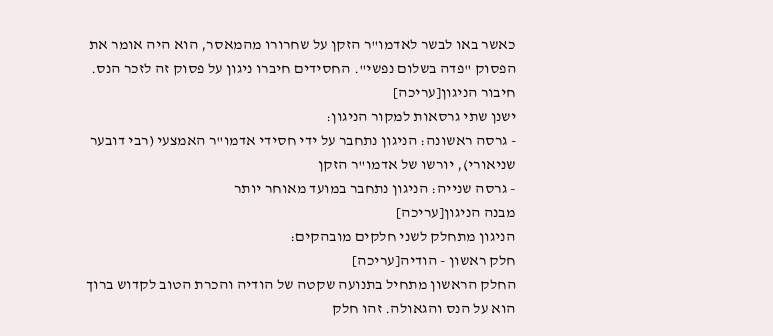כאשר באו לבשר לאדמו"ר הזקן על שחרורו מהמאסר, הוא היה אומר את הפסוק "פדה בשלום נפשי". החסידים חיברו ניגון על פסוק זה לזכר הנס.
חיבור הניגון[עריכה]
ישנן שתי גרסאות למקור הניגון:
- גרסה ראשונה: הניגון נתחבר על ידי חסידי אדמו"ר האמצעי (רבי דובער שניאורי), יורשו של אדמו"ר הזקן
- גרסה שנייה: הניגון נתחבר במועד מאוחר יותר
מבנה הניגון[עריכה]
הניגון מתחלק לשני חלקים מובהקים:
חלק ראשון - הודיה[עריכה]
החלק הראשון מתחיל בתנועה שקטה של הודיה והכרת הטוב לקדוש ברוך הוא על הנס והגאולה. זהו חלק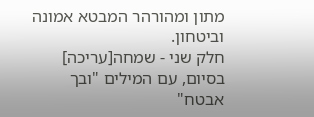מתון ומהורהר המבטא אמונה וביטחון.
חלק שני - שמחה[עריכה]
בסיום, עם המילים "ובך אבטח"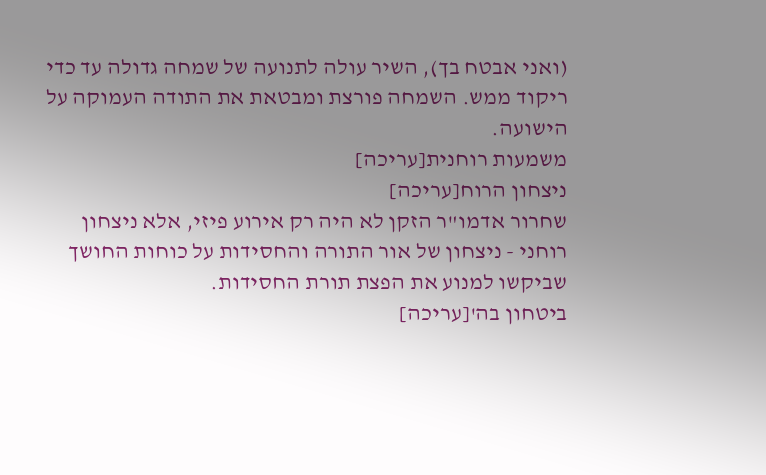(ואני אבטח בך), השיר עולה לתנועה של שמחה גדולה עד כדי ריקוד ממש. השמחה פורצת ומבטאת את התודה העמוקה על הישועה.
משמעות רוחנית[עריכה]
ניצחון הרוח[עריכה]
שחרור אדמו"ר הזקן לא היה רק אירוע פיזי, אלא ניצחון רוחני - ניצחון של אור התורה והחסידות על כוחות החושך שביקשו למנוע את הפצת תורת החסידות.
ביטחון בה'[עריכה]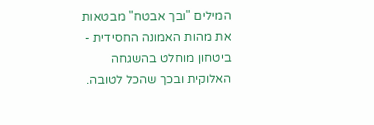המילים "ובך אבטח" מבטאות את מהות האמונה החסידית - ביטחון מוחלט בהשגחה האלוקית ובכך שהכל לטובה.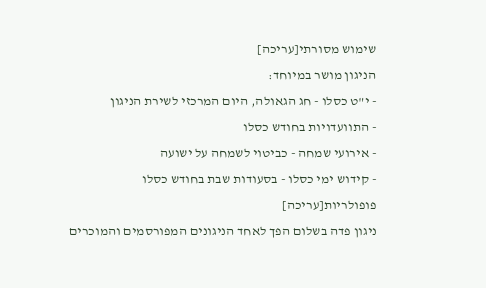שימוש מסורתי[עריכה]
הניגון מושר במיוחד:
- י"ט כסלו - חג הגאולה, היום המרכזי לשירת הניגון
- התוועדויות בחודש כסלו
- אירועי שמחה - כביטוי לשמחה על ישועה
- קידוש ימי כסלו - בסעודות שבת בחודש כסלו
פופולריות[עריכה]
ניגון פדה בשלום הפך לאחד הניגונים המפורסמים והמוכרים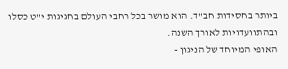ביותר בחסידות חב"ד. הוא מושר בכל רחבי העולם בחגיגות י"ט כסלו ובהתוועדויות לאורך השנה.
האופי המיוחד של הניגון -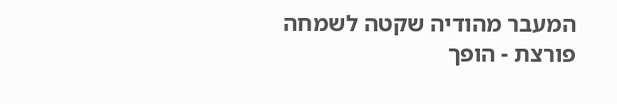המעבר מהודיה שקטה לשמחה פורצת - הופך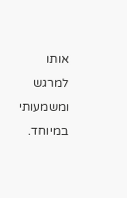אותו למרגש ומשמעותי במיוחד.